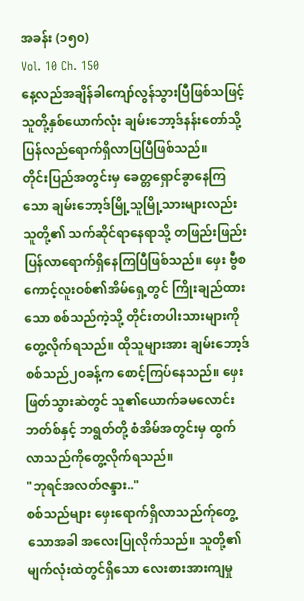အခန်း (၁၅၀)
Vol. 10 Ch. 150
နေ့လည်အချိန်ခါကျော်လွန်သွားပြီဖြစ်သဖြင့် သူတို့နှစ်ယောက်လုံး ချမ်းဘော့ဒ်နန်းတော်သို့ပြန်လည်ရောက်ရှိလာပြပြီဖြစ်သည်။
တိုင်းပြည်အတွင်းမှ ခေတ္တရှောင်ခွာနေကြသော ချမ်းဘော့ဒ်မြို့သူမြို့သားများလည်း သူတို့၏ သက်ဆိုင်ရာနေရာသို့ တဖြည်းဖြည်းပြန်လာရောက်ရှိနေကြပြီဖြစ်သည်။ ဖှေး ဗွီစကောင့်လူးဝစ်၏အိမ်ရှေ့တွင် ကြိုးချည်ထားသော စစ်သည်ကဲ့သို့ တိုင်းတပါးသားများကိုတွေ့လိုက်ရသည်။ ထိုသူများအား ချမ်းဘော့ဒ်စစ်သည်၂၀ခန့်က စောင့်ကြပ်နေသည်။ ဖှေးဖြတ်သွားဆဲတွင် သူ၏ယောက်ခမလောင်း ဘတ်စ်နှင့် ဘရွတ်တို့ စံအိမ်အတွင်းမှ ထွက်လာသည်ကိုတွေ့လိုက်ရသည်။
"ဘုရင်အလတ်ဇန္ဒား.."
စစ်သည်များ ဖှေးရောက်ရှိလာသည်က်ုတွေ့သောအခါ အလေးပြုလိုက်သည်။ သူတို့၏ မျက်လုံးထဲတွင်ရှိသော လေးစားအားကျမှု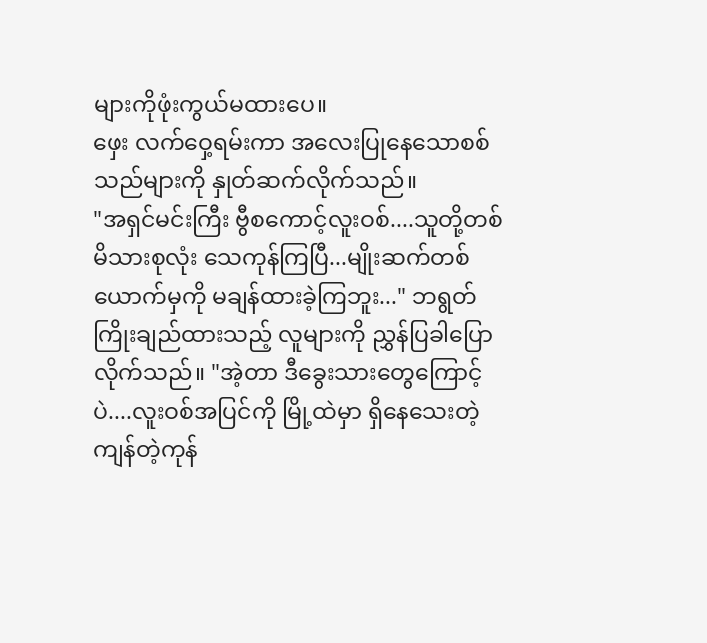များကိုဖုံးကွယ်မထားပေ။
ဖှေး လက်ဝှေ့ရမ်းကာ အလေးပြုနေသောစစ်သည်များကို နှုတ်ဆက်လိုက်သည်။
"အရှင်မင်းကြီး ဗွီစကောင့်လူးဝစ်....သူတို့တစ်မိသားစုလုံး သေကုန်ကြပြီ...မျိုးဆက်တစ်ယောက်မှကို မချန်ထားခဲ့ကြဘူး..." ဘရွတ် ကြိုးချည်ထားသည့် လူများကို ညွှန်ပြခါပြောလိုက်သည်။ "အဲ့တာ ဒီခွေးသားတွေကြောင့်ပဲ....လူးဝစ်အပြင်ကို မြို့ထဲမှာ ရှိနေသေးတဲ့ ကျန်တဲ့ကုန်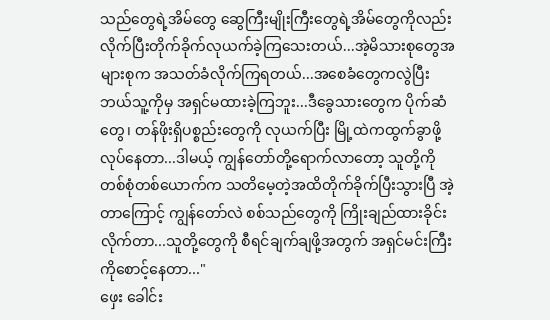သည်တွေရဲ့အိမ်တွေ ဆွေကြီးမျိုးကြီးတွေရဲ့အိမ်တွေကိုလည်း လိုက်ပြီးတိုက်ခိုက်လုယက်ခဲ့ကြသေးတယ်...အဲ့မိသားစုတွေအများစုက အသတ်ခံလိုက်ကြရတယ်...အစေခံတွေကလွဲပြီး ဘယ်သူ့ကိုမှ အရှင်မထားခဲ့ကြဘူး...ဒီခွေသားတွေက ပိုက်ဆံတွေ၊ တန်ဖိုးရှိပစ္စည်းတွေကို လုယက်ပြီး မြို့ထဲကထွက်ခွာဖို့လုပ်နေတာ...ဒါမယ့် ကျွန်တော်တို့ရောက်လာတော့ သူတို့ကို တစ်စုံတစ်ယောက်က သတိမေ့တဲ့အထိတိုက်ခိုက်ပြီးသွားပြီ အဲ့တာကြောင့် ကျွန်တော်လဲ စစ်သည်တွေကို ကြိုးချည်ထားခိုင်းလိုက်တာ...သူတို့တွေကို စီရင်ချက်ချဖို့အတွက် အရှင်မင်းကြီးကိုစောင့်နေတာ..."
ဖှေး ခေါင်း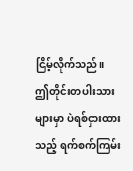ငြိမ့်လိုက်သည်။
ဤတိုင်းတပါးသားများမှာ ပဲရစ်ငှားထားသည့် ရက်စက်ကြမ်း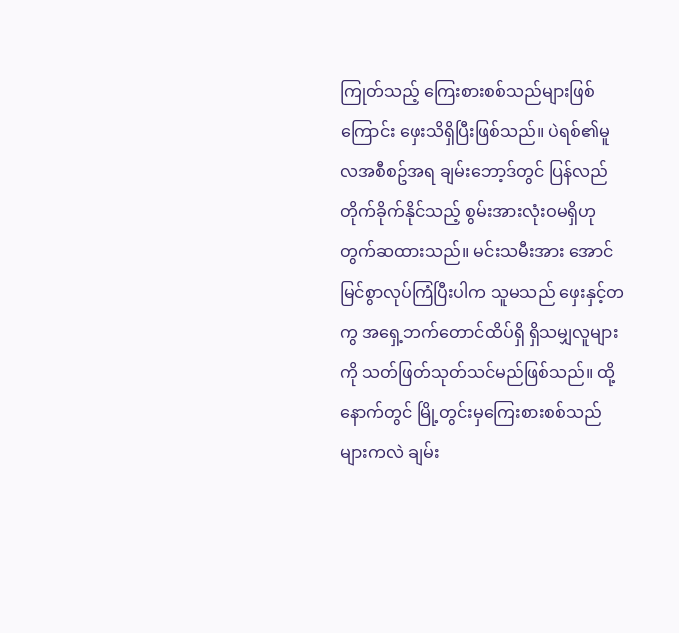ကြုတ်သည့် ကြေးစားစစ်သည်များဖြစ်ကြောင်း ဖှေးသိရှိပြီးဖြစ်သည်။ ပဲရစ်၏မူလအစီစဥ်အရ ချမ်းဘော့ဒ်တွင် ပြန်လည်တိုက်ခိုက်နိုင်သည့် စွမ်းအားလုံးဝမရှိဟုတွက်ဆထားသည်။ မင်းသမီးအား အောင်မြင်စွာလုပ်ကြံပြီးပါက သူမသည် ဖှေးနှင့်တကွ အရှေ့ဘက်တောင်ထိပ်ရှိ ရှိသမျှလူများကို သတ်ဖြတ်သုတ်သင်မည်ဖြစ်သည်။ ထို့နောက်တွင် မြို့တွင်းမှကြေးစားစစ်သည်များကလဲ ချမ်း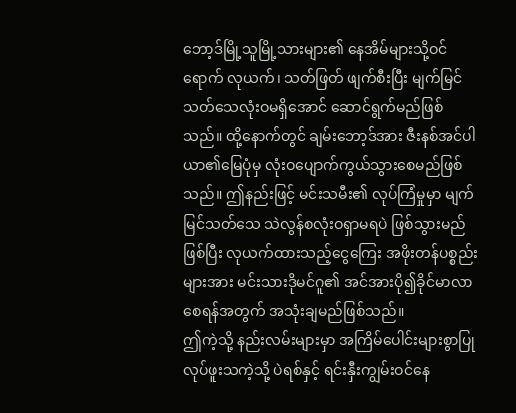ဘော့ဒ်မြို့သူမြို့သားများ၏ နေအိမ်များသို့ဝင်ရောက် လုယက်၊ သတ်ဖြတ် ဖျက်စီးပြီး မျက်မြင်သတ်သေလုံးဝမရှိအောင် ဆောင်ရွက်မည်ဖြစ်သည်။ ထို့နောက်တွင် ချမ်းဘော့ဒ်အား ဇီးနစ်အင်ပါယာ၏မြေပုံမှ လုံးဝပျောက်ကွယ်သွားစေမည်ဖြစ်သည်။ ဤနည်းဖြင့် မင်းသမီး၏ လုပ်ကြံမှုမှာ မျက်မြင်သတ်သေ သဲလွန်စလုံးဝရှာမရပဲ ဖြစ်သွားမည်ဖြစ်ပြီး လုယက်ထားသည့်ငွေကြေး အဖိုးတန်ပစ္စည်းများအား မင်းသားဒိုမင်ဂူ၏ အင်အားပို၍ခိုင်မာလာစေရန်အတွက် အသုံးချမည်ဖြစ်သည်။
ဤကဲ့သို့ နည်းလမ်းများမှာ အကြိမ်ပေါင်းများစွာပြုလုပ်ဖူးသကဲ့သို့ ပဲရစ်နှင့် ရင်းနှီးကျွမ်းဝင်နေ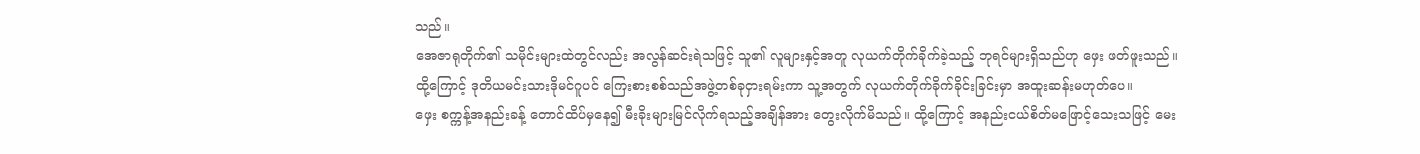သည်။
အေဇာရုတိုက်၏ သမိုင်းများထဲတွင်လည်း အလွန်ဆင်းရဲသဖြင့် သူ၏ လူများနှင့်အတူ လုယက်တိုက်ခိုက်ခဲ့သည့် ဘုရင်များရှိသည်ဟု ဖှေး ဖတ်ဖူးသည်။ ထို့ကြောင့် ဒုတိယမင်းသားဒိုမင်ဂူပင် ကြေးစားစစ်သည်အဖွဲ့တစ်ခုငှားရမ်းကာ သူ့အတွက် လုယက်တိုက်ခိုက်ခိုင်းခြင်းမှာ အထူးဆန်းမဟုတ်ပေ။
ဖှေး စက္ကန့်အနည်းခန့် တောင်ထိပ်မှနေ၍ မီးခိုးများမြင်လိုက်ရသည့်အချိန်အား တွေးလိုက်မိသည်။ ထို့ကြောင့် အနည်းငယ်စိတ်မဖြောင့်သေးသဖြင့် မေး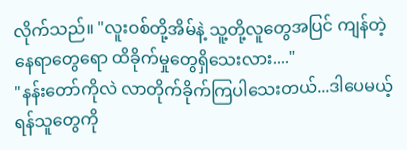လိုက်သည်။ "လူးဝစ်တို့အိမ်နဲ့ သူ့တို့လူတွေအပြင် ကျန်တဲ့နေရာတွေရော ထိခိုက်မှုတွေရှိသေးလား...."
"နန်းတော်ကိုလဲ လာတိုက်ခိုက်ကြပါသေးတယ်...ဒါပေမယ့် ရန်သူတွေကို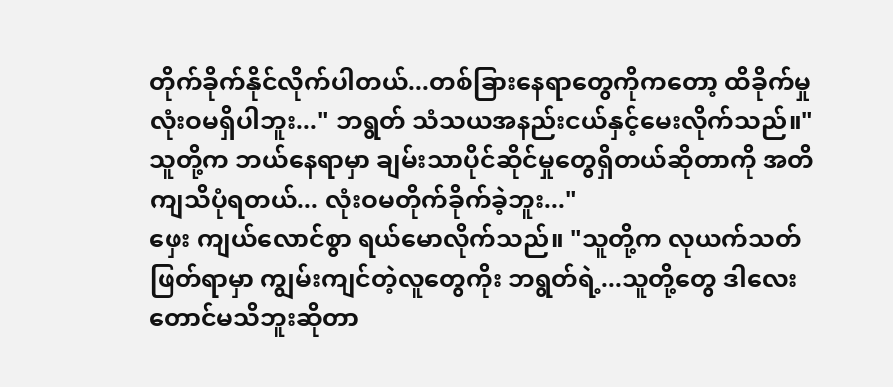တိုက်ခိုက်နိုင်လိုက်ပါတယ်...တစ်ခြားနေရာတွေကိုကတော့ ထိခိုက်မှုလုံးဝမရှိပါဘူး..." ဘရွတ် သံသယအနည်းငယ်နှင့်မေးလိုက်သည်။"သူတို့က ဘယ်နေရာမှာ ချမ်းသာပိုင်ဆိုင်မှုတွေရှိတယ်ဆိုတာကို အတိကျသိပုံရတယ်... လုံးဝမတိုက်ခိုက်ခဲ့ဘူး..."
ဖှေး ကျယ်လောင်စွာ ရယ်မောလိုက်သည်။ "သူတို့က လုယက်သတ်ဖြတ်ရာမှာ ကျွမ်းကျင်တဲ့လူတွေကိုး ဘရွတ်ရဲ့...သူတို့တွေ ဒါလေးတောင်မသိဘူးဆိုတာ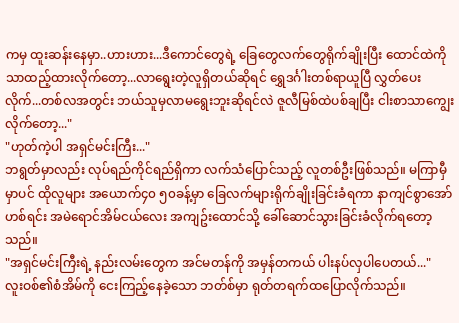ကမှ ထူးဆန်းနေမှာ..ဟားဟား...ဒီကောင်တွေရဲ့ ခြေတွေလက်တွေရိုက်ချိုးပြီး ထောင်ထဲကိုသာထည့်ထားလိုက်တော့...လာရွေးတဲ့လူရှိတယ်ဆိုရင် ရွှေဒင်္ဂါးတစ်ရာယူပြီ လွှတ်ပေးလိုက်...တစ်လအတွင်း ဘယ်သူမှလာမရွေးဘူးဆိုရင်လဲ ဇူလီမြစ်ထဲပစ်ချပြီး ငါးစာသာကျွေးလိုက်တော့..."
"ဟုတ်ကဲ့ပါ အရှင်မင်းကြီး..."
ဘရွတ်မှာလည်း လုပ်ရည်ကိုင်ရည်ရှိကာ လက်သံပြောင်သည့် လူတစ်ဦးဖြစ်သည်။ မကြာမှီမှာပင် ထိုလူများ အယောက်၄၀ ၅၀ခန့်မှာ ခြေလက်များရိုက်ချိုးခြင်းခံရကာ နာကျင်စွာအော်ဟစ်ရင်း အမဲရောင်အိမ်ငယ်လေး အကျဥ်းထောင်သို့ ခေါ်ဆောင်သွားခြင်းခံလိုက်ရတော့သည်။
"အရှင်မင်းကြီးရဲ့ နည်းလမ်းတွေက အင်မတန်ကို အမှန်တကယ် ပါးနပ်လှပါပေတယ်..."
လူးဝစ်၏စံအိမ်ကို ငေးကြည့်နေခဲ့သော ဘတ်စ်မှာ ရုတ်တရက်ထပြောလိုက်သည်။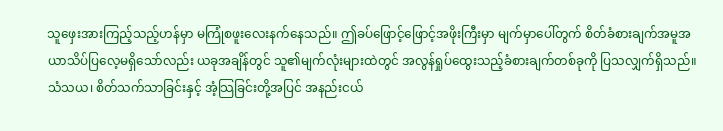သူဖှေးအားကြည့်သည့်ဟန်မှာ မကြုံစဖူးလေးနက်နေသည်။ ဤခပ်ဖြောင့်ဖြောင့်အဖိုးကြီးမှာ မျက်မှာပေါ်တွက် စိတ်ခံစားချက်အမူအယာသိပ်ပြလေ့မရှိသော်လည်း ယခုအချိန်တွင် သူ၏မျက်လုံးများထဲတွင် အလွန်ရှုပ်ထွေးသည့်ခံစားချက်တစ်ခုကို ပြသလျှက်ရှိသည်။ သံသယ၊ စိတ်သက်သာခြင်းနှင့် အံ့သြခြင်းတို့အပြင် အနည်းငယ်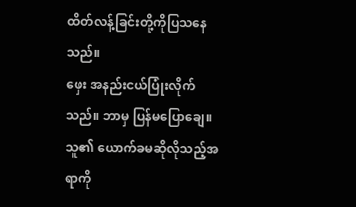ထိတ်လန့်ခြင်းတို့ကိုပြသနေသည်။
ဖှေး အနည်းငယ်ပြုံးလိုက်သည်။ ဘာမှ ပြန်မပြောချေ။
သူ၏ ယောက်ခမဆိုလိုသည့်အရာကို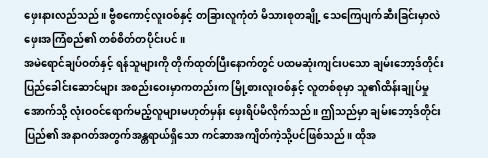ဖှေးနားလည်သည်။ ဗွီစကောင့်လူးဝစ်နှင့် တခြားလူကုံတံ မိသားစုတချို့ သေကြေပျက်ဆီးခြင်းမှာလဲ ဖှေးအကြံစည်၏ တစ်စိတ်တပိုင်းပင်။
အမဲရောင်ချပ်ဝတ်နှင့် ရန်သူများကို တိုက်ထုတ်ပြီးနောက်တွင် ပထမဆုံးကျင်းပသော ချမ်းဘော့ဒ်တိုင်းပြည်ခေါင်းဆောင်များ အစည်းဝေးမှာကတည်းက မြို့စားလူးဝစ်နှင့် လူတစ်စုမှာ သူ၏ထိန်းချုပ်မှုအောက်သို့ လုံးဝဝင်ရောက်မည့်လူများမဟုတ်မှန်း ဖှေးရိပ်မိလိုက်သည်။ ဤသည်မှာ ချမ်းဘော့ဒ်တိုင်းပြည်၏ အနာဂတ်အတွက်အန္တရာယ်ရှိသော ကင်ဆာအကျိတ်ကဲ့သို့ပင်ဖြစ်သည်။ ထိုအ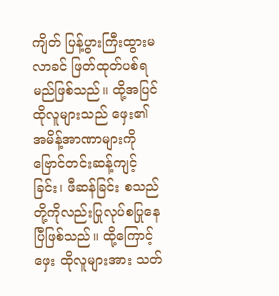ကျိတ် ပြန့်ပွားကြီးထွားမလာခင် ဖြတ်ထုတ်ပစ်ရမည်ဖြစ်သည်။ ထို့အပြင်ထိုလူများသည် ဖှေး၏ အမိန့်အာဏာများကို ဗြောင်တင်းဆန့်ကျင့်ခြင်း၊ ဖီဆန်ခြင်း စသည်တို့ကိုလည်းပြုလုပ်စပြုနေပြီဖြစ်သည်။ ထို့ကြောင့် ဖှေး ထိုလူများအား သတ်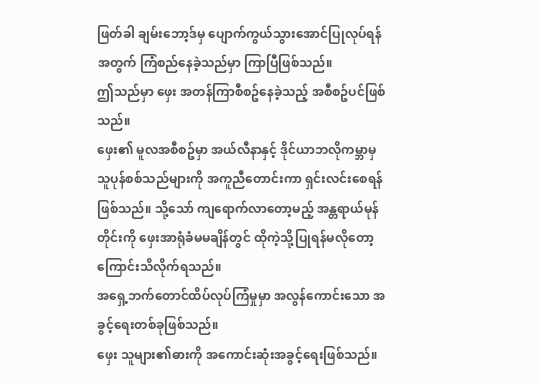ဖြတ်ခါ ချမ်းဘော့ဒ်မှ ပျောက်ကွယ်သွားအောင်ပြုလုပ်ရန်အတွက် ကြံစည်နေခဲ့သည်မှာ ကြာပြီဖြစ်သည်။
ဤသည်မှာ ဖှေး အတန်ကြာစီစဥ်နေခဲ့သည့် အစီစဥ်ပင်ဖြစ်သည်။
ဖှေး၏ မူလအစီစဥ်မှာ အယ်လီနာနှင့် ဒိုင်ယာဘလိုကမ္ဘာမှ သူပုန်စစ်သည်များကို အကူညီတောင်းကာ ရှင်းလင်းစေရန်ဖြစ်သည်။ သို့သော် ကျရောက်လာတော့မည့် အန္တရာယ်မုန်တိုင်းကို ဖှေးအာရုံခံမမချိန်တွင် ထိုကဲ့သို့ပြုရန်မလိုတော့ကြောင်းသိလိုက်ရသည်။
အရှေ့ဘက်တောင်ထိပ်လုပ်ကြံမှုမှာ အလွန်ကောင်းသော အခွင့်ရေးတစ်ခုဖြစ်သည်။
ဖှေး သူများ၏ဓားကို အကောင်းဆုံးအခွင့်ရေးဖြစ်သည်။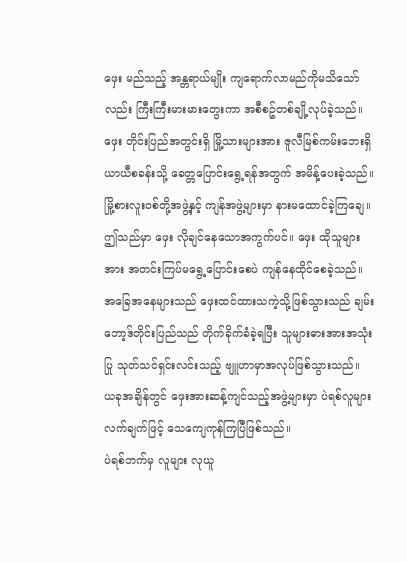ဖှေး မည်သည့် အန္တရာယ်မျိုး ကျရောက်လာမည်ကိုမသိသော်လည်း ကြီးကြီးမားမားတွေးကာ အစီစဥ်တစ်ချို့လုပ်ခဲ့သည်။ ဖှေး တိုင်းပြည်အတွင်းရှိ မြို့သားများအား ဇူလီမြစ်ကမ်းဘေးရှိ ယာယီစခန်းသို့ ခေတ္တပြောင်းရွေ့ရန်အတွက် အမိန့်ပေးခဲ့သည်။ မြို့စားလူးဝစ်တို့အဖွဲ့နှင့် ကျန်အဖွဲ့များမှာ နားမထောင်ခဲ့ကြချေ။ ဤသည်မှာ ဖှေး လိုချင်နေသောအကွက်ပင်။ ဖှေး ထိုသူများအား အတင်းကြပ်မရွေ့ပြောင်းစေပဲ ကျန်နေထိုင်စေခဲ့သည်။ အခြေအနေများသည် ဖှေးထင်ထားသကဲ့သို့ဖြစ်သွားသည် ချမ်းဘော့ဒ်တိုင်းပြည်သည် တိုက်ခိုက်ခံခဲ့ရပြီး သူများဓားအားအသုံးပြု သုတ်သင်ရှင်းလင်းသည့် ဗျူဟာမှာအလုပ်ဖြစ်သွားသည်။
ယခုအချိန်တွင် ဖှေးအားဆန့်ကျင်သည့်အဖွဲ့များမှာ ပဲရစ်လူများ လက်ချက်ဖြင့် သေကျေကုန်ကြပြီဖြစ်သည်။
ပဲရစ်ဘက်မှ လူများ လုယူ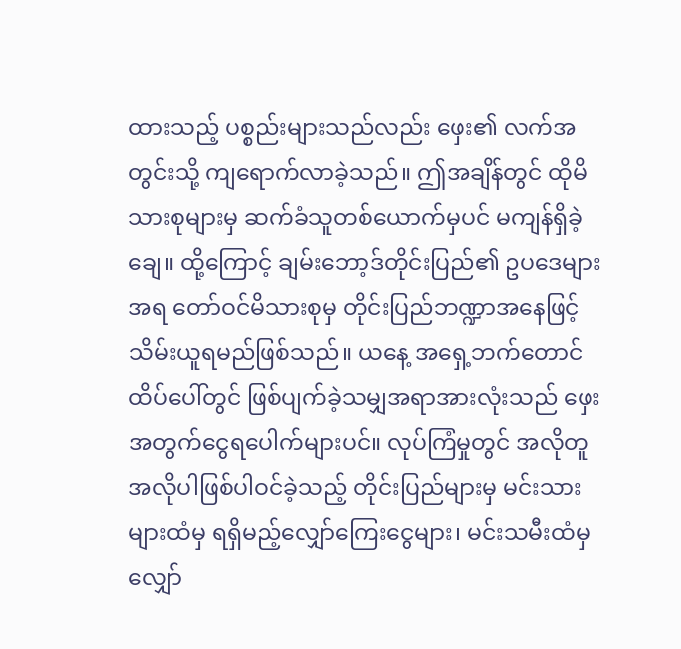ထားသည့် ပစ္စည်းများသည်လည်း ဖှေး၏ လက်အတွင်းသို့ ကျရောက်လာခဲ့သည်။ ဤအချိန်တွင် ထိုမိသားစုများမှ ဆက်ခံသူတစ်ယောက်မှပင် မကျန်ရှိခဲ့ချေ။ ထို့ကြောင့် ချမ်းဘော့ဒ်တိုင်းပြည်၏ ဥပဒေများအရ တော်ဝင်မိသားစုမှ တိုင်းပြည်ဘဏ္ဍာအနေဖြင့်သိမ်းယူရမည်ဖြစ်သည်။ ယနေ့ အရှေ့ဘက်တောင်ထိပ်ပေါ်တွင် ဖြစ်ပျက်ခဲ့သမျှအရာအားလုံးသည် ဖှေးအတွက်ငွေရပေါက်များပင်။ လုပ်ကြံမှုတွင် အလိုတူအလိုပါဖြစ်ပါဝင်ခဲ့သည့် တိုင်းပြည်များမှ မင်းသားများထံမှ ရရှိမည့်လျှော်ကြေးငွေများ၊ မင်းသမီးထံမှ လျှော်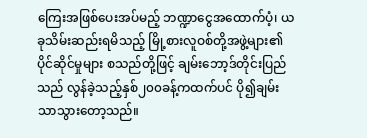ကြေးအဖြစ်ပေးအပ်မည့် ဘဏ္ဍာငွေအထောက်ပံ့၊ ယခုသိမ်းဆည်းရမိသည့် မြို့စားလူဝစ်တို့အဖွဲ့များ၏ ပိုင်ဆိုင်မှုများ စသည်တို့ဖြင့် ချမ်းဘော့ဒ်တိုင်းပြည်သည် လွန်ခဲ့သည့်နှစ်၂၀၀ခန့်ကထက်ပင် ပို၍ချမ်းသာသွားတော့သည်။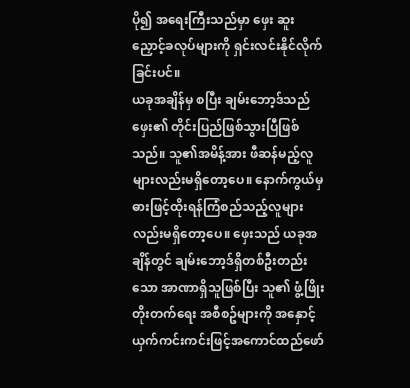ပို၍ အရေးကြီးသည်မှာ ဖှေး ဆူးညှောင့်ခလုပ်များကို ရှင်းလင်းနိုင်လိုက်ခြင်းပင်။
ယခုအချိန်မှ စပြီး ချမ်းဘော့ဒ်သည် ဖှေး၏ တိုင်းပြည်ဖြစ်သွားပြီဖြစ်သည်။ သူ၏အမိန့်အား ဖီဆန်မည့်လူများလည်းမရှိတော့ပေ။ နောက်ကွယ်မှ ဓားဖြင့်ထိုးရန်ကြံစည်သည့်လူများလည်းမရှိတော့ပေ။ ဖှေးသည် ယခုအချိန်တွင် ချမ်းဘော့ဒ်ရှိတစ်ဦးတည်းသော အာဏာရှိသူဖြစ်ပြီး သူ၏ ဖွံ့ဖြိုးတိုးတက်ရေး အစီစဥ်များကို အနှောင့်ယှက်ကင်းကင်းဖြင့်အကောင်ထည်ဖော်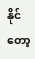နိုင်တော့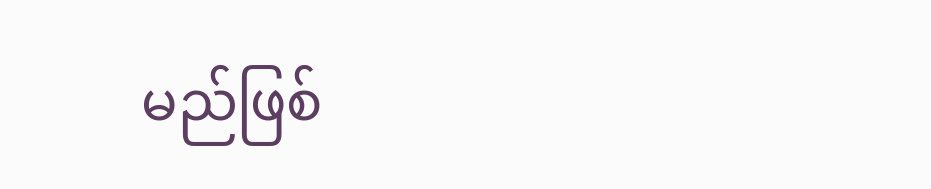မည်ဖြစ်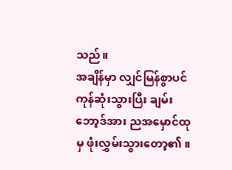သည်။
အချိန်မှာ လျှင်မြန်စွာပင် ကုန်ဆုံးသွားပြီး ချမ်းဘော့ဒ်အား ညအမှောင်ထုမှ ဖုံးလွှမ်းသွားတော့၏။